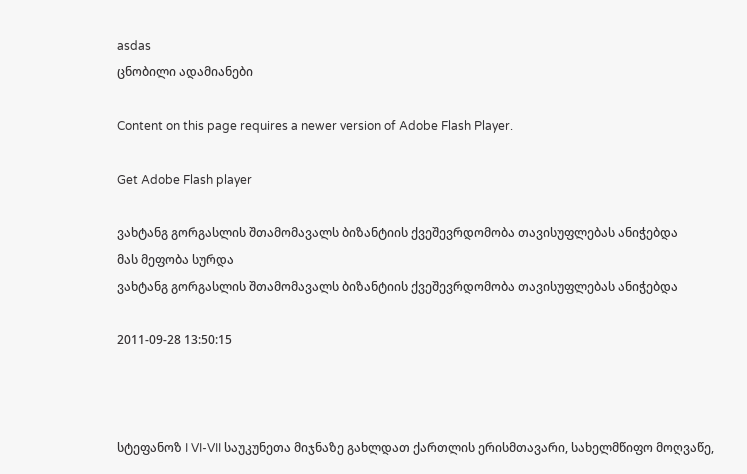asdas
ცნობილი ადამიანები

Content on this page requires a newer version of Adobe Flash Player.

Get Adobe Flash player

ვახტანგ გორგასლის შთამომავალს ბიზანტიის ქვეშევრდომობა თავისუფლებას ანიჭებდა
მას მეფობა სურდა
ვახტანგ გორგასლის შთამომავალს ბიზანტიის ქვეშევრდომობა თავისუფლებას ანიჭებდა

2011-09-28 13:50:15



სტეფანოზ I VI-VII საუკუნეთა მიჯნაზე გახლდათ ქართლის ერისმთავარი, სახელმწიფო მოღვაწე,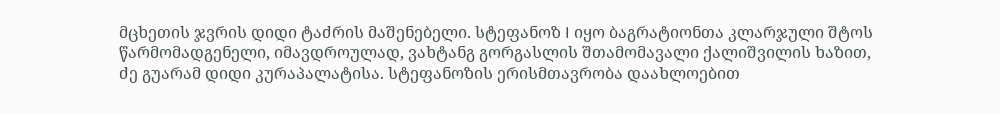მცხეთის ჯვრის დიდი ტაძრის მაშენებელი. სტეფანოზ I იყო ბაგრატიონთა კლარჯული შტოს წარმომადგენელი, იმავდროულად, ვახტანგ გორგასლის შთამომავალი ქალიშვილის ხაზით, ძე გუარამ დიდი კურაპალატისა. სტეფანოზის ერისმთავრობა დაახლოებით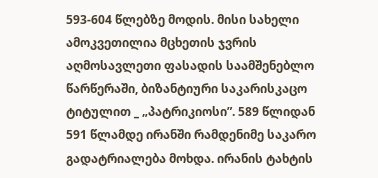593-604 წლებზე მოდის. მისი სახელი ამოკვეთილია მცხეთის ჯვრის აღმოსავლეთი ფასადის საამშენებლო წარწერაში, ბიზანტიური საკარისკაცო ტიტულით _ „პატრიკიოსი”. 589 წლიდან 591 წლამდე ირანში რამდენიმე საკარო გადატრიალება მოხდა. ირანის ტახტის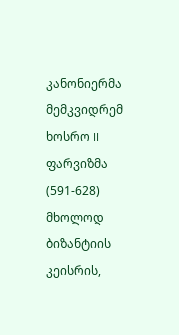კანონიერმა მემკვიდრემ ხოსრო II ფარვიზმა (591-628) მხოლოდ ბიზანტიის კეისრის,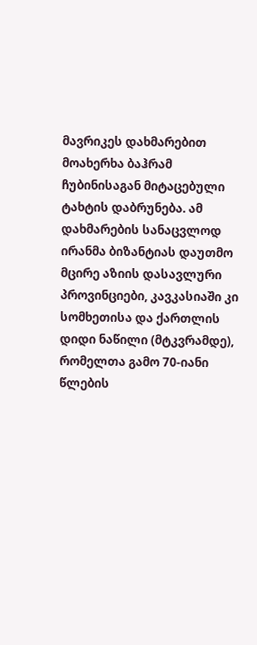მავრიკეს დახმარებით მოახერხა ბაჰრამ ჩუბინისაგან მიტაცებული ტახტის დაბრუნება. ამ დახმარების სანაცვლოდ ირანმა ბიზანტიას დაუთმო მცირე აზიის დასავლური პროვინციები, კავკასიაში კი სომხეთისა და ქართლის დიდი ნაწილი (მტკვრამდე), რომელთა გამო 70-იანი წლების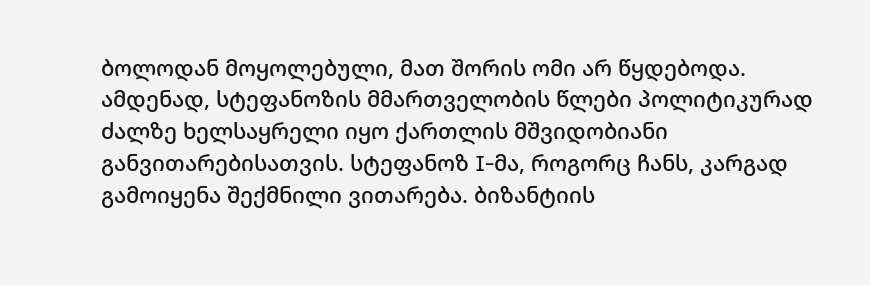ბოლოდან მოყოლებული, მათ შორის ომი არ წყდებოდა. ამდენად, სტეფანოზის მმართველობის წლები პოლიტიკურად ძალზე ხელსაყრელი იყო ქართლის მშვიდობიანი განვითარებისათვის. სტეფანოზ I-მა, როგორც ჩანს, კარგად გამოიყენა შექმნილი ვითარება. ბიზანტიის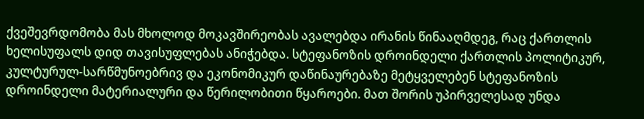ქვეშევრდომობა მას მხოლოდ მოკავშირეობას ავალებდა ირანის წინააღმდეგ, რაც ქართლის ხელისუფალს დიდ თავისუფლებას ანიჭებდა. სტეფანოზის დროინდელი ქართლის პოლიტიკურ, კულტურულ-სარწმუნოებრივ და ეკონომიკურ დაწინაურებაზე მეტყველებენ სტეფანოზის დროინდელი მატერიალური და წერილობითი წყაროები. მათ შორის უპირველესად უნდა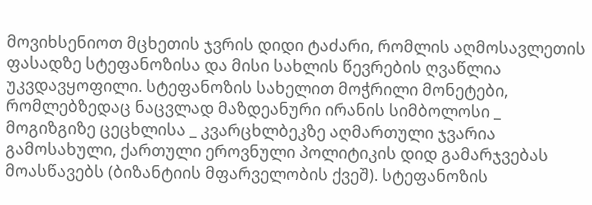მოვიხსენიოთ მცხეთის ჯვრის დიდი ტაძარი, რომლის აღმოსავლეთის ფასადზე სტეფანოზისა და მისი სახლის წევრების ღვაწლია უკვდავყოფილი. სტეფანოზის სახელით მოჭრილი მონეტები, რომლებზედაც ნაცვლად მაზდეანური ირანის სიმბოლოსი _ მოგიზგიზე ცეცხლისა _ კვარცხლბეკზე აღმართული ჯვარია გამოსახული, ქართული ეროვნული პოლიტიკის დიდ გამარჯვებას მოასწავებს (ბიზანტიის მფარველობის ქვეშ). სტეფანოზის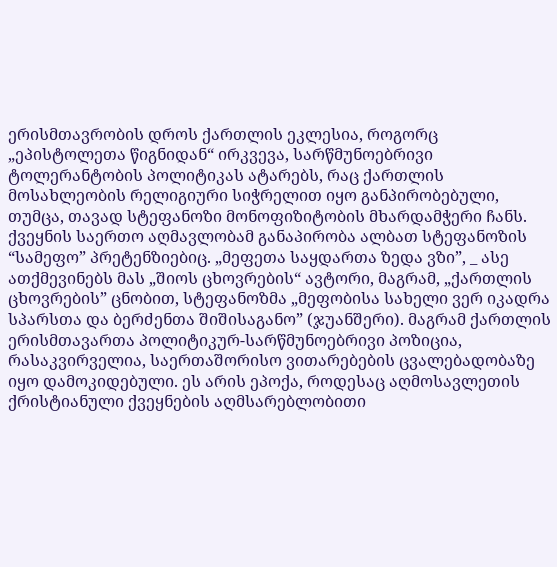ერისმთავრობის დროს ქართლის ეკლესია, როგორც „ეპისტოლეთა წიგნიდან“ ირკვევა, სარწმუნოებრივი ტოლერანტობის პოლიტიკას ატარებს, რაც ქართლის მოსახლეობის რელიგიური სიჭრელით იყო განპირობებული, თუმცა, თავად სტეფანოზი მონოფიზიტობის მხარდამჭერი ჩანს. ქვეყნის საერთო აღმავლობამ განაპირობა ალბათ სტეფანოზის “სამეფო” პრეტენზიებიც. „მეფეთა საყდართა ზედა ვზი”, _ ასე ათქმევინებს მას „შიოს ცხოვრების“ ავტორი, მაგრამ, „ქართლის ცხოვრების” ცნობით, სტეფანოზმა „მეფობისა სახელი ვერ იკადრა სპარსთა და ბერძენთა შიშისაგანო” (ჯუანშერი). მაგრამ ქართლის ერისმთავართა პოლიტიკურ-სარწმუნოებრივი პოზიცია, რასაკვირველია, საერთაშორისო ვითარებების ცვალებადობაზე იყო დამოკიდებული. ეს არის ეპოქა, როდესაც აღმოსავლეთის ქრისტიანული ქვეყნების აღმსარებლობითი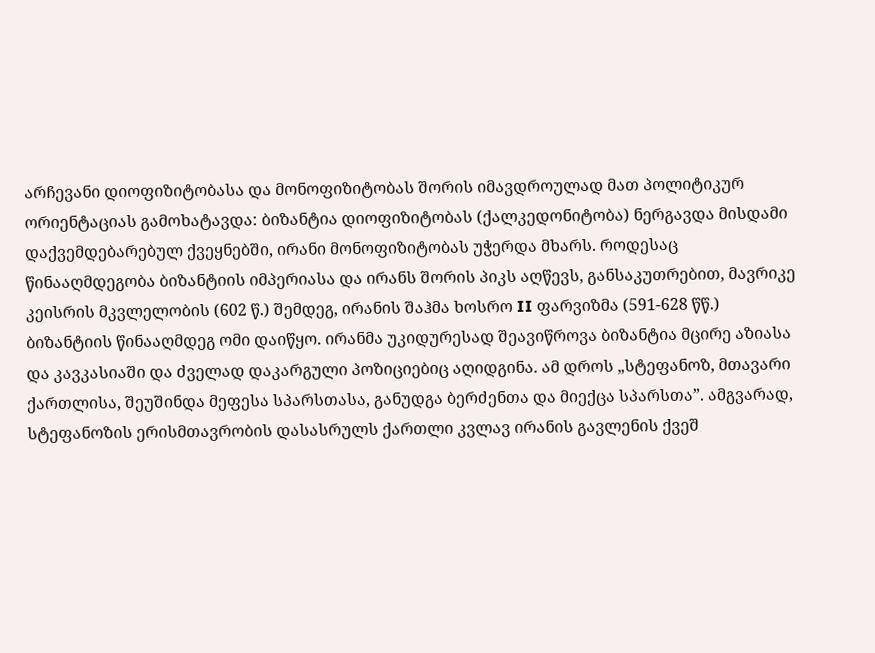არჩევანი დიოფიზიტობასა და მონოფიზიტობას შორის იმავდროულად მათ პოლიტიკურ ორიენტაციას გამოხატავდა: ბიზანტია დიოფიზიტობას (ქალკედონიტობა) ნერგავდა მისდამი დაქვემდებარებულ ქვეყნებში, ირანი მონოფიზიტობას უჭერდა მხარს. როდესაც წინააღმდეგობა ბიზანტიის იმპერიასა და ირანს შორის პიკს აღწევს, განსაკუთრებით, მავრიკე კეისრის მკვლელობის (602 წ.) შემდეგ, ირანის შაჰმა ხოსრო II ფარვიზმა (591-628 წწ.) ბიზანტიის წინააღმდეგ ომი დაიწყო. ირანმა უკიდურესად შეავიწროვა ბიზანტია მცირე აზიასა და კავკასიაში და ძველად დაკარგული პოზიციებიც აღიდგინა. ამ დროს „სტეფანოზ, მთავარი ქართლისა, შეუშინდა მეფესა სპარსთასა, განუდგა ბერძენთა და მიექცა სპარსთა”. ამგვარად, სტეფანოზის ერისმთავრობის დასასრულს ქართლი კვლავ ირანის გავლენის ქვეშ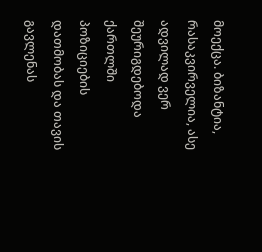მოექცა. ბიზანტია, რასაკვირველია, ასე ადვილად ვერ შეურიგდებოდა ქართლში პოზიციების დათმობას და თავის გავლენას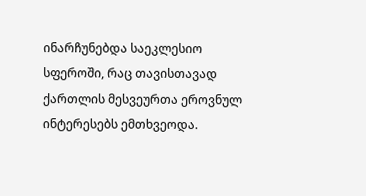ინარჩუნებდა საეკლესიო სფეროში, რაც თავისთავად ქართლის მესვეურთა ეროვნულ ინტერესებს ემთხვეოდა.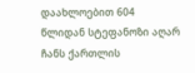დაახლოებით 604 წლიდან სტეფანოზი აღარ ჩანს ქართლის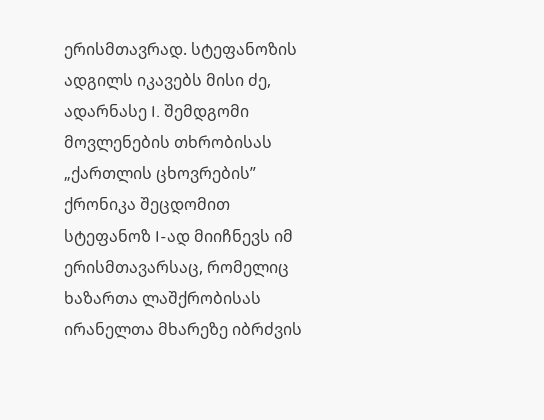ერისმთავრად. სტეფანოზის ადგილს იკავებს მისი ძე, ადარნასე I. შემდგომი მოვლენების თხრობისას „ქართლის ცხოვრების” ქრონიკა შეცდომით სტეფანოზ I-ად მიიჩნევს იმ ერისმთავარსაც, რომელიც ხაზართა ლაშქრობისას ირანელთა მხარეზე იბრძვის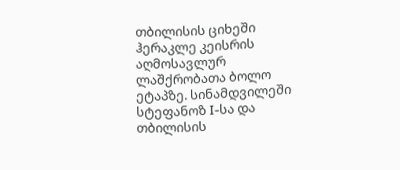თბილისის ციხეში ჰერაკლე კეისრის აღმოსავლურ ლაშქრობათა ბოლო ეტაპზე. სინამდვილეში სტეფანოზ I-სა და თბილისის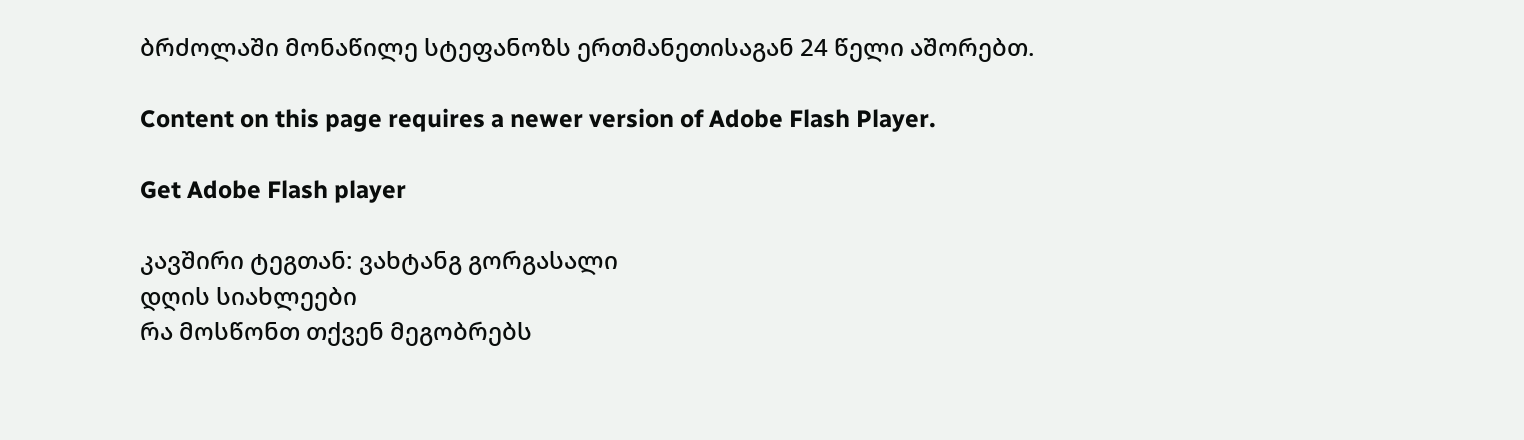ბრძოლაში მონაწილე სტეფანოზს ერთმანეთისაგან 24 წელი აშორებთ.

Content on this page requires a newer version of Adobe Flash Player.

Get Adobe Flash player

კავშირი ტეგთან: ვახტანგ გორგასალი
დღის სიახლეები
რა მოსწონთ თქვენ მეგობრებს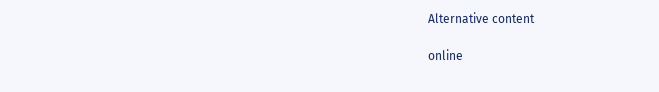Alternative content

online